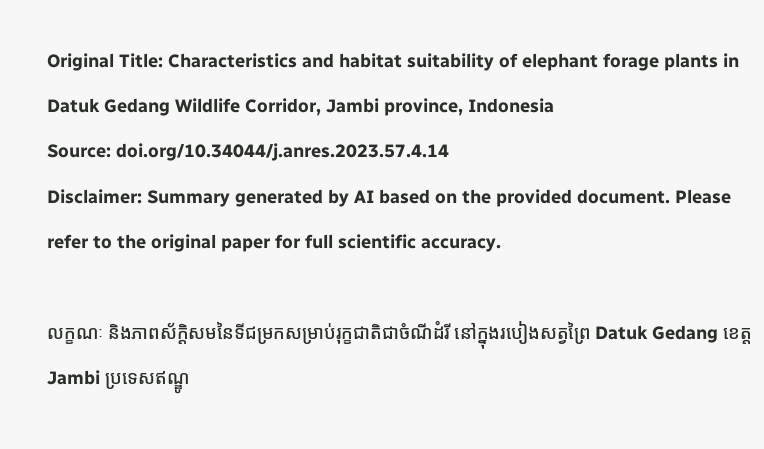Original Title: Characteristics and habitat suitability of elephant forage plants in Datuk Gedang Wildlife Corridor, Jambi province, Indonesia
Source: doi.org/10.34044/j.anres.2023.57.4.14
Disclaimer: Summary generated by AI based on the provided document. Please refer to the original paper for full scientific accuracy.

លក្ខណៈ និងភាពស័ក្តិសមនៃទីជម្រកសម្រាប់រុក្ខជាតិជាចំណីដំរី នៅក្នុងរបៀងសត្វព្រៃ Datuk Gedang ខេត្ត Jambi ប្រទេសឥណ្ឌូ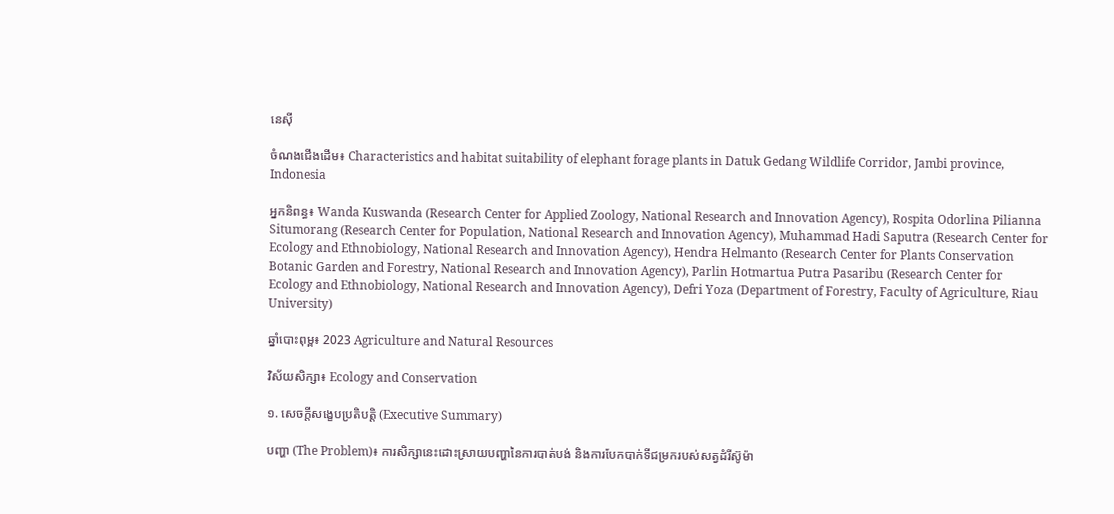នេស៊ី

ចំណងជើងដើម៖ Characteristics and habitat suitability of elephant forage plants in Datuk Gedang Wildlife Corridor, Jambi province, Indonesia

អ្នកនិពន្ធ៖ Wanda Kuswanda (Research Center for Applied Zoology, National Research and Innovation Agency), Rospita Odorlina Pilianna Situmorang (Research Center for Population, National Research and Innovation Agency), Muhammad Hadi Saputra (Research Center for Ecology and Ethnobiology, National Research and Innovation Agency), Hendra Helmanto (Research Center for Plants Conservation Botanic Garden and Forestry, National Research and Innovation Agency), Parlin Hotmartua Putra Pasaribu (Research Center for Ecology and Ethnobiology, National Research and Innovation Agency), Defri Yoza (Department of Forestry, Faculty of Agriculture, Riau University)

ឆ្នាំបោះពុម្ព៖ 2023 Agriculture and Natural Resources

វិស័យសិក្សា៖ Ecology and Conservation

១. សេចក្តីសង្ខេបប្រតិបត្តិ (Executive Summary)

បញ្ហា (The Problem)៖ ការសិក្សានេះដោះស្រាយបញ្ហានៃការបាត់បង់ និងការបែកបាក់ទីជម្រករបស់សត្វដំរីស៊ូម៉ា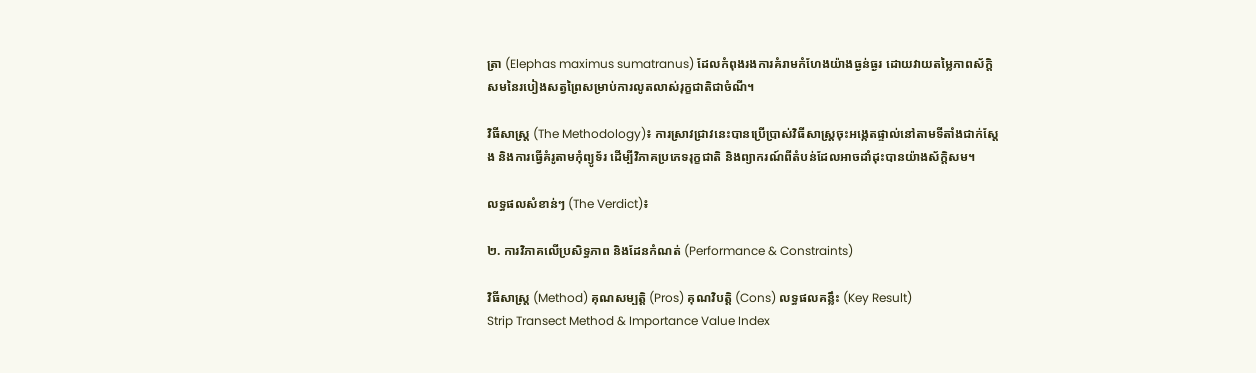ត្រា (Elephas maximus sumatranus) ដែលកំពុងរងការគំរាមកំហែងយ៉ាងធ្ងន់ធ្ងរ ដោយវាយតម្លៃភាពស័ក្តិសមនៃរបៀងសត្វព្រៃសម្រាប់ការលូតលាស់រុក្ខជាតិជាចំណី។

វិធីសាស្ត្រ (The Methodology)៖ ការស្រាវជ្រាវនេះបានប្រើប្រាស់វិធីសាស្ត្រចុះអង្កេតផ្ទាល់នៅតាមទីតាំងជាក់ស្តែង និងការធ្វើគំរូតាមកុំព្យូទ័រ ដើម្បីវិភាគប្រភេទរុក្ខជាតិ និងព្យាករណ៍ពីតំបន់ដែលអាចដាំដុះបានយ៉ាងស័ក្តិសម។

លទ្ធផលសំខាន់ៗ (The Verdict)៖

២. ការវិភាគលើប្រសិទ្ធភាព និងដែនកំណត់ (Performance & Constraints)

វិធីសាស្ត្រ (Method) គុណសម្បត្តិ (Pros) គុណវិបត្តិ (Cons) លទ្ធផលគន្លឹះ (Key Result)
Strip Transect Method & Importance Value Index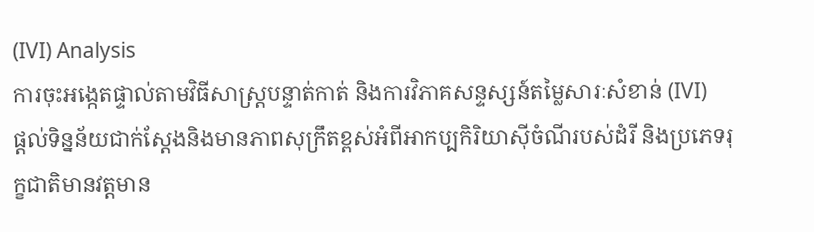(IVI) Analysis
ការចុះអង្កេតផ្ទាល់តាមវិធីសាស្ត្របន្ទាត់កាត់ និងការវិភាគសន្ទស្សន៍តម្លៃសារៈសំខាន់ (IVI)
ផ្តល់ទិន្នន័យជាក់ស្តែងនិងមានភាពសុក្រឹតខ្ពស់អំពីអាកប្បកិរិយាស៊ីចំណីរបស់ដំរី និងប្រភេទរុក្ខជាតិមានវត្តមាន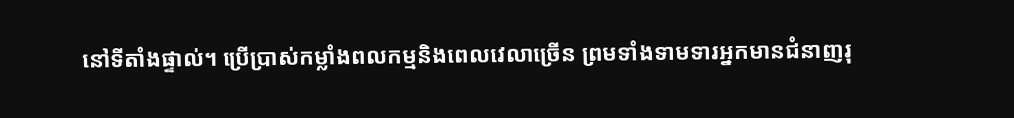នៅទីតាំងផ្ទាល់។ ប្រើប្រាស់កម្លាំងពលកម្មនិងពេលវេលាច្រើន ព្រមទាំងទាមទារអ្នកមានជំនាញរុ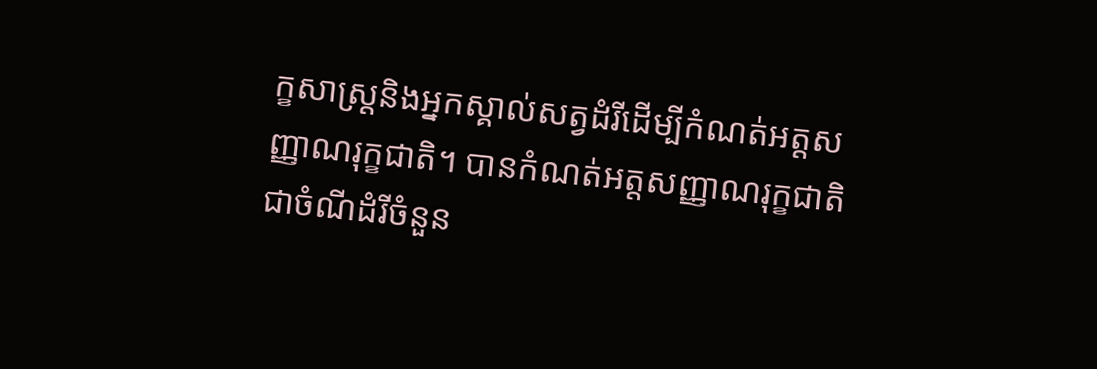ក្ខសាស្ត្រនិងអ្នកស្គាល់សត្វដំរីដើម្បីកំណត់អត្តសញ្ញាណរុក្ខជាតិ។ បានកំណត់អត្តសញ្ញាណរុក្ខជាតិជាចំណីដំរីចំនួន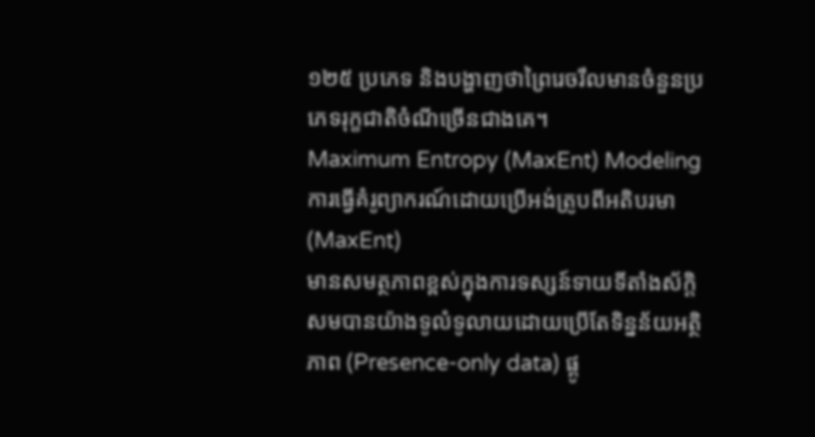១២៥ ប្រភេទ និងបង្ហាញថាព្រៃរេចរឹលមានចំនួនប្រភេទរុក្ខជាតិចំណីច្រើនជាងគេ។
Maximum Entropy (MaxEnt) Modeling
ការធ្វើគំរូព្យាករណ៍ដោយប្រើអង់ត្រូបពីអតិបរមា (MaxEnt)
មានសមត្ថភាពខ្ពស់ក្នុងការទស្សន៍ទាយទីតាំងស័ក្តិសមបានយ៉ាងទូលំទូលាយដោយប្រើតែទិន្នន័យអត្ថិភាព (Presence-only data) ផ្គូ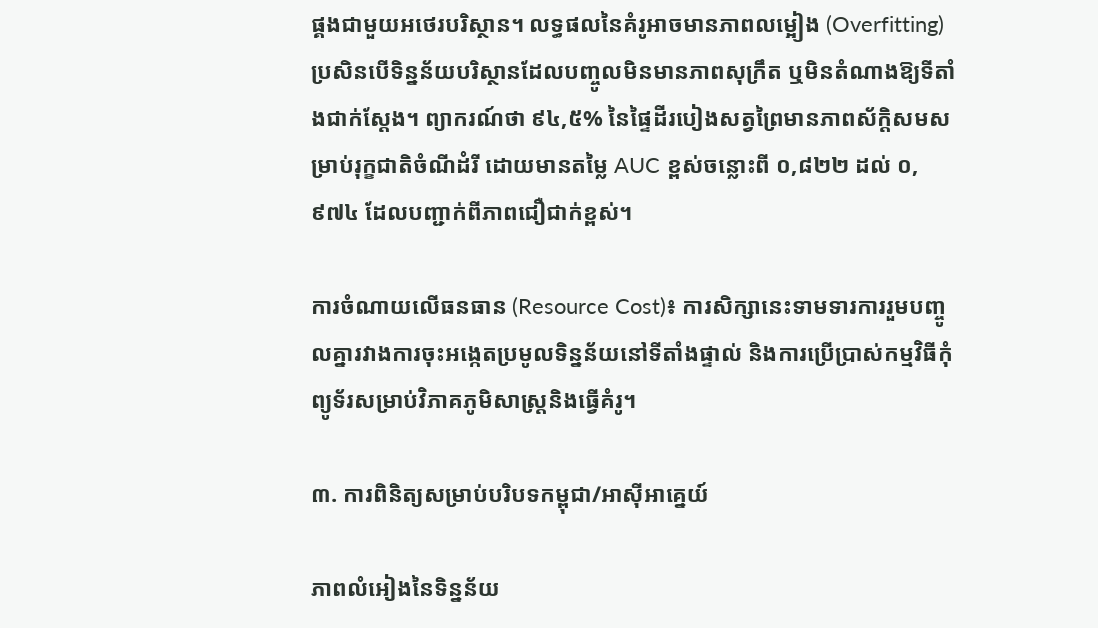ផ្គងជាមួយអថេរបរិស្ថាន។ លទ្ធផលនៃគំរូអាចមានភាពលម្អៀង (Overfitting) ប្រសិនបើទិន្នន័យបរិស្ថានដែលបញ្ចូលមិនមានភាពសុក្រឹត ឬមិនតំណាងឱ្យទីតាំងជាក់ស្តែង។ ព្យាករណ៍ថា ៩៤,៥% នៃផ្ទៃដីរបៀងសត្វព្រៃមានភាពស័ក្តិសមសម្រាប់រុក្ខជាតិចំណីដំរី ដោយមានតម្លៃ AUC ខ្ពស់ចន្លោះពី ០,៨២២ ដល់ ០,៩៧៤ ដែលបញ្ជាក់ពីភាពជឿជាក់ខ្ពស់។

ការចំណាយលើធនធាន (Resource Cost)៖ ការសិក្សានេះទាមទារការរួមបញ្ចូលគ្នារវាងការចុះអង្កេតប្រមូលទិន្នន័យនៅទីតាំងផ្ទាល់ និងការប្រើប្រាស់កម្មវិធីកុំព្យូទ័រសម្រាប់វិភាគភូមិសាស្ត្រនិងធ្វើគំរូ។

៣. ការពិនិត្យសម្រាប់បរិបទកម្ពុជា/អាស៊ីអាគ្នេយ៍

ភាពលំអៀងនៃទិន្នន័យ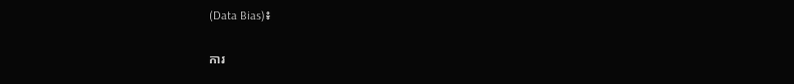(Data Bias)៖

ការ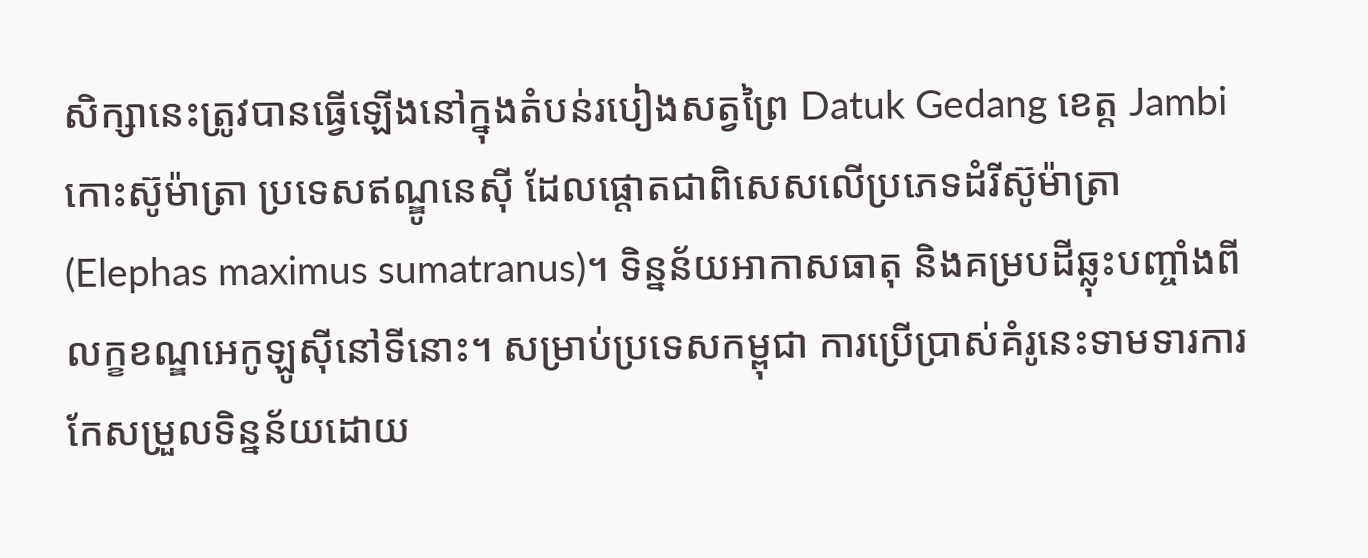សិក្សានេះត្រូវបានធ្វើឡើងនៅក្នុងតំបន់របៀងសត្វព្រៃ Datuk Gedang ខេត្ត Jambi កោះស៊ូម៉ាត្រា ប្រទេសឥណ្ឌូនេស៊ី ដែលផ្តោតជាពិសេសលើប្រភេទដំរីស៊ូម៉ាត្រា (Elephas maximus sumatranus)។ ទិន្នន័យអាកាសធាតុ និងគម្របដីឆ្លុះបញ្ចាំងពីលក្ខខណ្ឌអេកូឡូស៊ីនៅទីនោះ។ សម្រាប់ប្រទេសកម្ពុជា ការប្រើប្រាស់គំរូនេះទាមទារការកែសម្រួលទិន្នន័យដោយ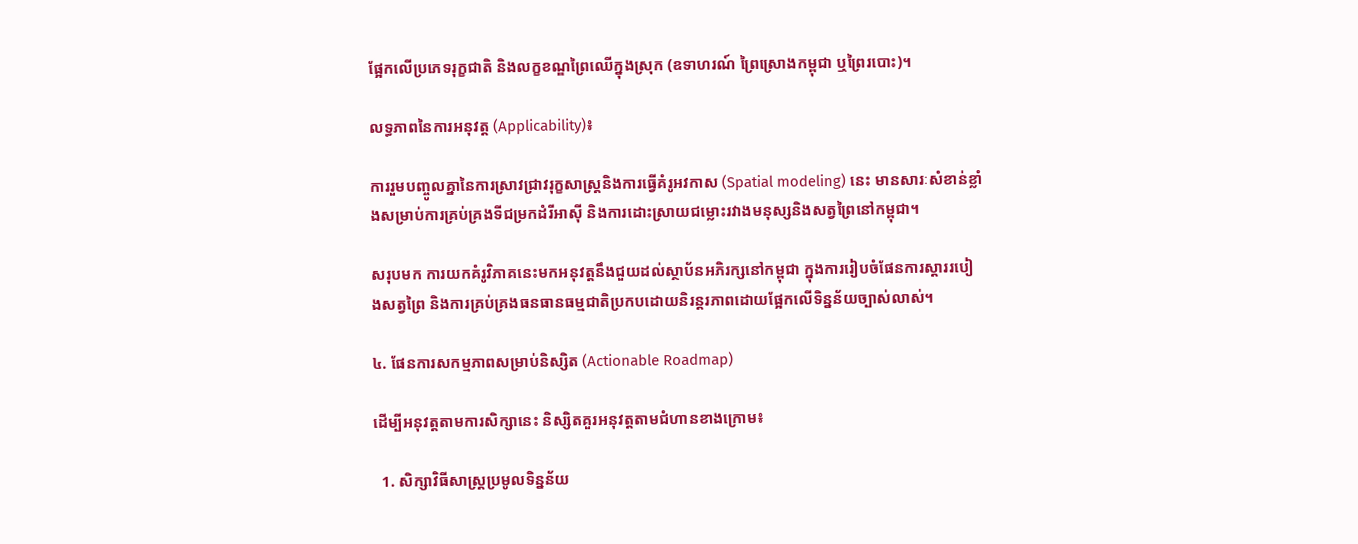ផ្អែកលើប្រភេទរុក្ខជាតិ និងលក្ខខណ្ឌព្រៃឈើក្នុងស្រុក (ឧទាហរណ៍ ព្រៃស្រោងកម្ពុជា ឬព្រៃរបោះ)។

លទ្ធភាពនៃការអនុវត្ត (Applicability)៖

ការរួមបញ្ចូលគ្នានៃការស្រាវជ្រាវរុក្ខសាស្ត្រនិងការធ្វើគំរូអវកាស (Spatial modeling) នេះ មានសារៈសំខាន់ខ្លាំងសម្រាប់ការគ្រប់គ្រងទីជម្រកដំរីអាស៊ី និងការដោះស្រាយជម្លោះរវាងមនុស្សនិងសត្វព្រៃនៅកម្ពុជា។

សរុបមក ការយកគំរូវិភាគនេះមកអនុវត្តនឹងជួយដល់ស្ថាប័នអភិរក្សនៅកម្ពុជា ក្នុងការរៀបចំផែនការស្តាររបៀងសត្វព្រៃ និងការគ្រប់គ្រងធនធានធម្មជាតិប្រកបដោយនិរន្តរភាពដោយផ្អែកលើទិន្នន័យច្បាស់លាស់។

៤. ផែនការសកម្មភាពសម្រាប់និស្សិត (Actionable Roadmap)

ដើម្បីអនុវត្តតាមការសិក្សានេះ និស្សិតគួរអនុវត្តតាមជំហានខាងក្រោម៖

  1. សិក្សាវិធីសាស្ត្រប្រមូលទិន្នន័យ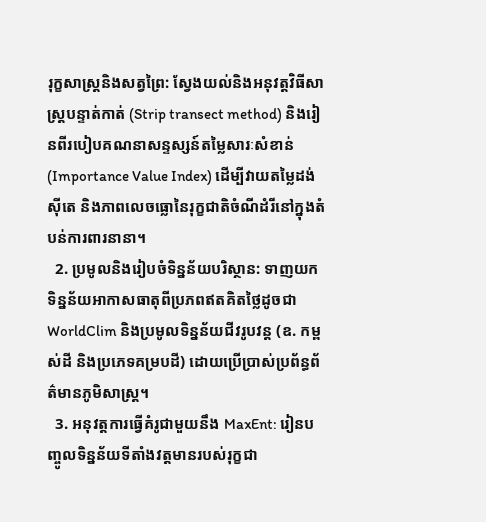រុក្ខសាស្ត្រនិងសត្វព្រៃ: ស្វែងយល់និងអនុវត្តវិធីសាស្ត្របន្ទាត់កាត់ (Strip transect method) និងរៀនពីរបៀបគណនាសន្ទស្សន៍តម្លៃសារៈសំខាន់ (Importance Value Index) ដើម្បីវាយតម្លៃដង់ស៊ីតេ និងភាពលេចធ្លោនៃរុក្ខជាតិចំណីដំរីនៅក្នុងតំបន់ការពារនានា។
  2. ប្រមូលនិងរៀបចំទិន្នន័យបរិស្ថាន: ទាញយកទិន្នន័យអាកាសធាតុពីប្រភពឥតគិតថ្លៃដូចជា WorldClim និងប្រមូលទិន្នន័យជីវរូបវន្ត (ឧ. កម្ពស់ដី និងប្រភេទគម្របដី) ដោយប្រើប្រាស់ប្រព័ន្ធព័ត៌មានភូមិសាស្ត្រ។
  3. អនុវត្តការធ្វើគំរូជាមួយនឹង MaxEnt: រៀនបញ្ចូលទិន្នន័យទីតាំងវត្តមានរបស់រុក្ខជា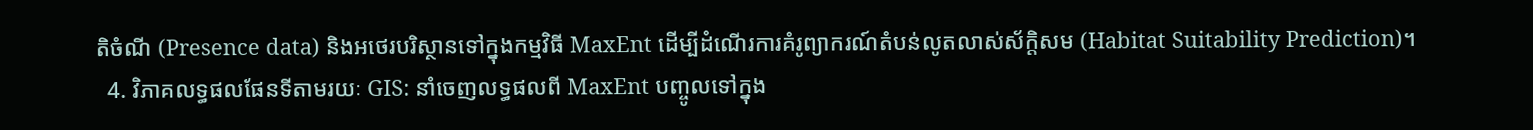តិចំណី (Presence data) និងអថេរបរិស្ថានទៅក្នុងកម្មវិធី MaxEnt ដើម្បីដំណើរការគំរូព្យាករណ៍តំបន់លូតលាស់ស័ក្តិសម (Habitat Suitability Prediction)។
  4. វិភាគលទ្ធផលផែនទីតាមរយៈ GIS: នាំចេញលទ្ធផលពី MaxEnt បញ្ចូលទៅក្នុង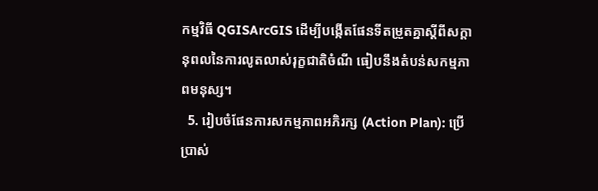កម្មវិធី QGISArcGIS ដើម្បីបង្កើតផែនទីតម្រួតគ្នាស្តីពីសក្តានុពលនៃការលូតលាស់រុក្ខជាតិចំណី ធៀបនឹងតំបន់សកម្មភាពមនុស្ស។
  5. រៀបចំផែនការសកម្មភាពអភិរក្ស (Action Plan): ប្រើប្រាស់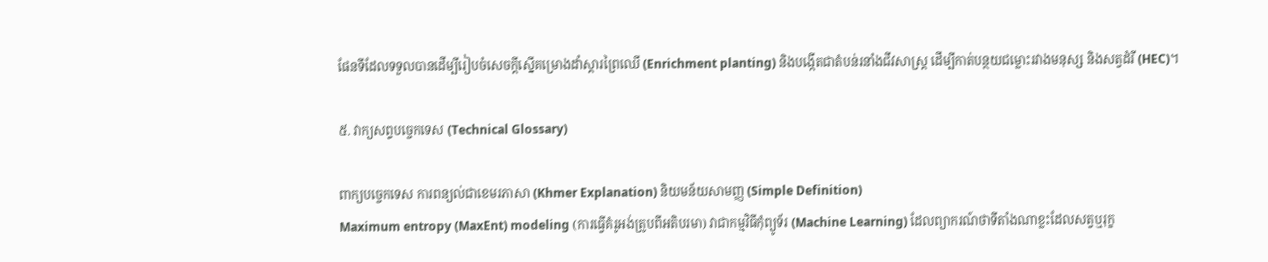ផែនទីដែលទទួលបានដើម្បីរៀបចំសេចក្តីស្នើគម្រោងដាំស្តារព្រៃឈើ (Enrichment planting) និងបង្កើតជាតំបន់រនាំងជីវសាស្ត្រ ដើម្បីកាត់បន្ថយជម្លោះរវាងមនុស្ស និងសត្វដំរី (HEC)។

៥. វាក្យសព្ទបច្ចេកទេស (Technical Glossary)

ពាក្យបច្ចេកទេស ការពន្យល់ជាខេមរភាសា (Khmer Explanation) និយមន័យសាមញ្ញ (Simple Definition)
Maximum entropy (MaxEnt) modeling (ការធ្វើគំរូអង់ត្រូបពីអតិបរមា) វាជាកម្មវិធីកុំព្យូទ័រ (Machine Learning) ដែលព្យាករណ៍ថាទីតាំងណាខ្លះដែលសត្វឬរុក្ខ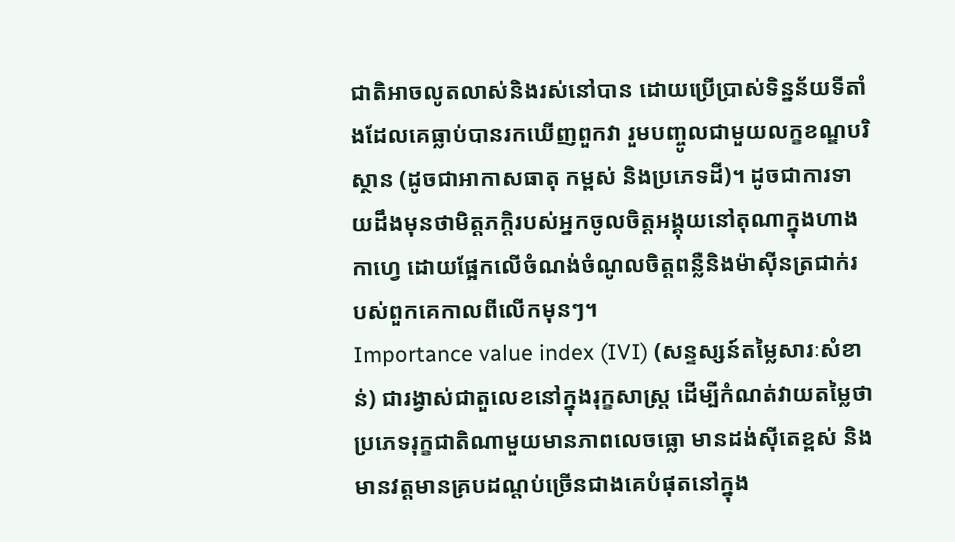ជាតិអាចលូតលាស់និងរស់នៅបាន ដោយប្រើប្រាស់ទិន្នន័យទីតាំងដែលគេធ្លាប់បានរកឃើញពួកវា រួមបញ្ចូលជាមួយលក្ខខណ្ឌបរិស្ថាន (ដូចជាអាកាសធាតុ កម្ពស់ និងប្រភេទដី)។ ដូចជាការទាយដឹងមុនថាមិត្តភក្តិរបស់អ្នកចូលចិត្តអង្គុយនៅតុណាក្នុងហាងកាហ្វេ ដោយផ្អែកលើចំណង់ចំណូលចិត្តពន្លឺនិងម៉ាស៊ីនត្រជាក់របស់ពួកគេកាលពីលើកមុនៗ។
Importance value index (IVI) (សន្ទស្សន៍តម្លៃសារៈសំខាន់) ជារង្វាស់ជាតួលេខនៅក្នុងរុក្ខសាស្ត្រ ដើម្បីកំណត់វាយតម្លៃថាប្រភេទរុក្ខជាតិណាមួយមានភាពលេចធ្លោ មានដង់ស៊ីតេខ្ពស់ និងមានវត្តមានគ្របដណ្តប់ច្រើនជាងគេបំផុតនៅក្នុង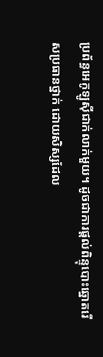ប្រព័ន្ធអេកូឡូស៊ីជាក់លាក់មួយ។ ដូចជាការផ្តល់ពិន្ទុបោះឆ្នោតរើសប្រធានថ្នាក់ ដោយសិស្សដែល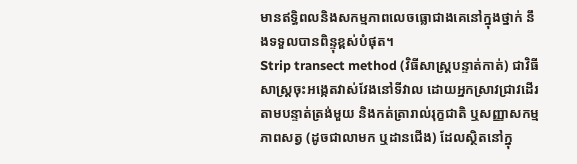មានឥទ្ធិពលនិងសកម្មភាពលេចធ្លោជាងគេនៅក្នុងថ្នាក់ នឹងទទួលបានពិន្ទុខ្ពស់បំផុត។
Strip transect method (វិធីសាស្ត្របន្ទាត់កាត់) ជាវិធីសាស្ត្រចុះអង្កេតវាស់វែងនៅទីវាល ដោយអ្នកស្រាវជ្រាវដើរតាមបន្ទាត់ត្រង់មួយ និងកត់ត្រារាល់រុក្ខជាតិ ឬសញ្ញាសកម្មភាពសត្វ (ដូចជាលាមក ឬដានជើង) ដែលស្ថិតនៅក្នុ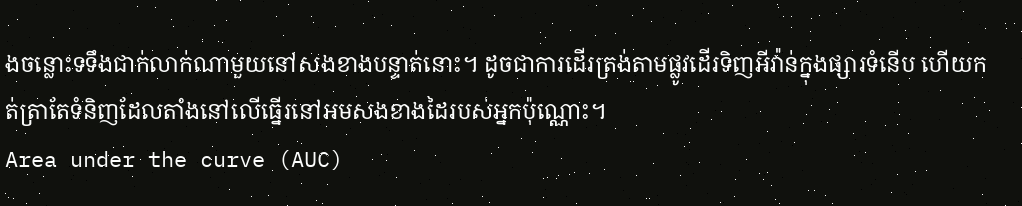ងចន្លោះទទឹងជាក់លាក់ណាមួយនៅសងខាងបន្ទាត់នោះ។ ដូចជាការដើរត្រង់តាមផ្លូវដើរទិញអីវ៉ាន់ក្នុងផ្សារទំនើប ហើយកត់ត្រាតែទំនិញដែលតាំងនៅលើធ្នើរនៅអមសងខាងដៃរបស់អ្នកប៉ុណ្ណោះ។
Area under the curve (AUC)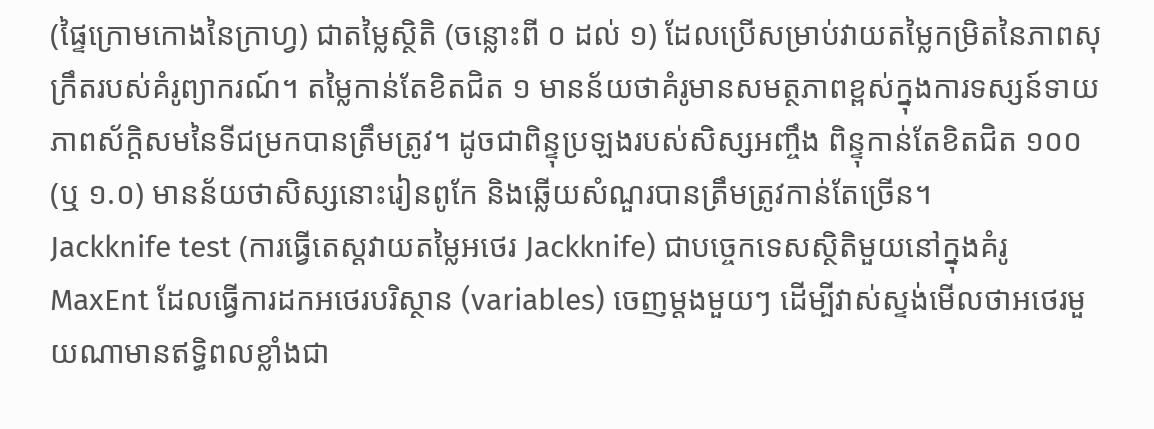(ផ្ទៃក្រោមកោងនៃក្រាហ្វ) ជាតម្លៃស្ថិតិ (ចន្លោះពី ០ ដល់ ១) ដែលប្រើសម្រាប់វាយតម្លៃកម្រិតនៃភាពសុក្រឹតរបស់គំរូព្យាករណ៍។ តម្លៃកាន់តែខិតជិត ១ មានន័យថាគំរូមានសមត្ថភាពខ្ពស់ក្នុងការទស្សន៍ទាយភាពស័ក្តិសមនៃទីជម្រកបានត្រឹមត្រូវ។ ដូចជាពិន្ទុប្រឡងរបស់សិស្សអញ្ចឹង ពិន្ទុកាន់តែខិតជិត ១០០ (ឬ ១.០) មានន័យថាសិស្សនោះរៀនពូកែ និងឆ្លើយសំណួរបានត្រឹមត្រូវកាន់តែច្រើន។
Jackknife test (ការធ្វើតេស្តវាយតម្លៃអថេរ Jackknife) ជាបច្ចេកទេសស្ថិតិមួយនៅក្នុងគំរូ MaxEnt ដែលធ្វើការដកអថេរបរិស្ថាន (variables) ចេញម្តងមួយៗ ដើម្បីវាស់ស្ទង់មើលថាអថេរមួយណាមានឥទ្ធិពលខ្លាំងជា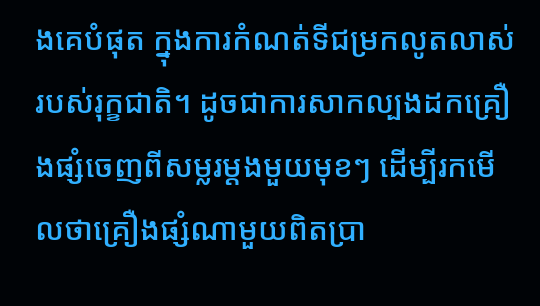ងគេបំផុត ក្នុងការកំណត់ទីជម្រកលូតលាស់របស់រុក្ខជាតិ។ ដូចជាការសាកល្បងដកគ្រឿងផ្សំចេញពីសម្លរម្តងមួយមុខៗ ដើម្បីរកមើលថាគ្រឿងផ្សំណាមួយពិតប្រា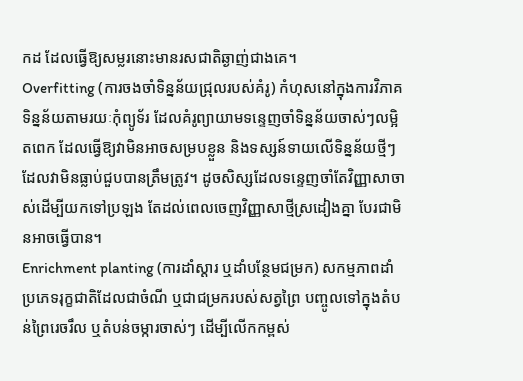កដ ដែលធ្វើឱ្យសម្លរនោះមានរសជាតិឆ្ងាញ់ជាងគេ។
Overfitting (ការចងចាំទិន្នន័យជ្រុលរបស់គំរូ) កំហុសនៅក្នុងការវិភាគទិន្នន័យតាមរយៈកុំព្យូទ័រ ដែលគំរូព្យាយាមទន្ទេញចាំទិន្នន័យចាស់ៗលម្អិតពេក ដែលធ្វើឱ្យវាមិនអាចសម្របខ្លួន និងទស្សន៍ទាយលើទិន្នន័យថ្មីៗដែលវាមិនធ្លាប់ជួបបានត្រឹមត្រូវ។ ដូចសិស្សដែលទន្ទេញចាំតែវិញ្ញាសាចាស់ដើម្បីយកទៅប្រឡង តែដល់ពេលចេញវិញ្ញាសាថ្មីស្រដៀងគ្នា បែរជាមិនអាចធ្វើបាន។
Enrichment planting (ការដាំស្តារ ឬដាំបន្ថែមជម្រក) សកម្មភាពដាំប្រភេទរុក្ខជាតិដែលជាចំណី ឬជាជម្រករបស់សត្វព្រៃ បញ្ចូលទៅក្នុងតំបន់ព្រៃរេចរឹល ឬតំបន់ចម្ការចាស់ៗ ដើម្បីលើកកម្ពស់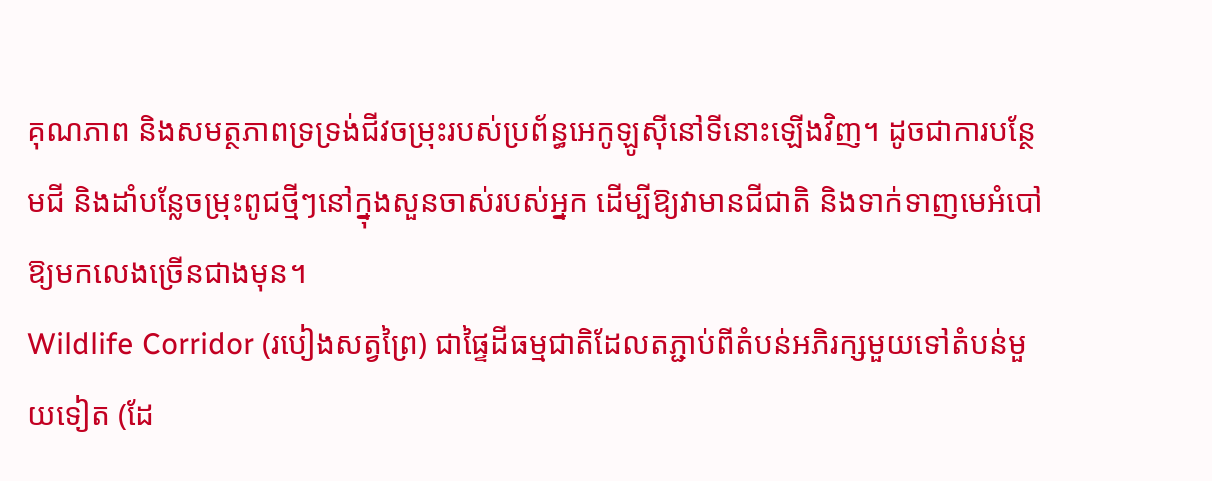គុណភាព និងសមត្ថភាពទ្រទ្រង់ជីវចម្រុះរបស់ប្រព័ន្ធអេកូឡូស៊ីនៅទីនោះឡើងវិញ។ ដូចជាការបន្ថែមជី និងដាំបន្លែចម្រុះពូជថ្មីៗនៅក្នុងសួនចាស់របស់អ្នក ដើម្បីឱ្យវាមានជីជាតិ និងទាក់ទាញមេអំបៅឱ្យមកលេងច្រើនជាងមុន។
Wildlife Corridor (របៀងសត្វព្រៃ) ជាផ្ទៃដីធម្មជាតិដែលតភ្ជាប់ពីតំបន់អភិរក្សមួយទៅតំបន់មួយទៀត (ដែ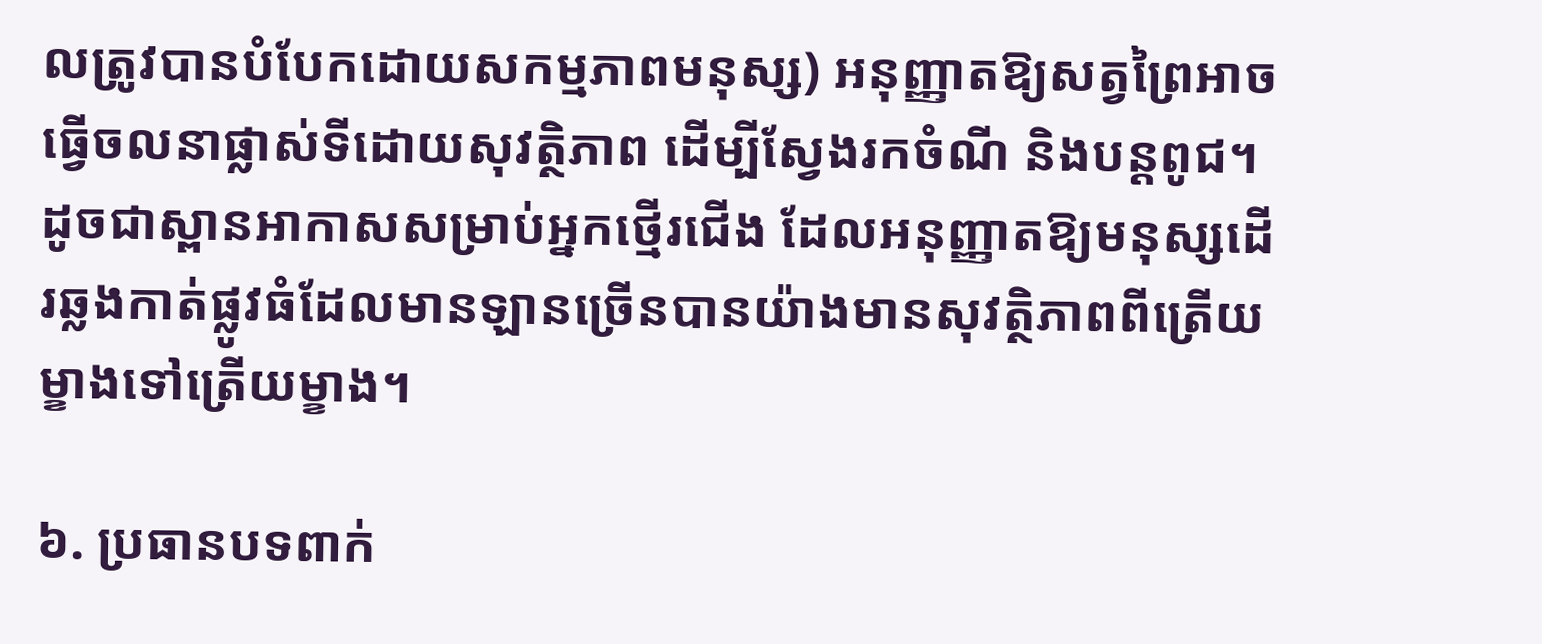លត្រូវបានបំបែកដោយសកម្មភាពមនុស្ស) អនុញ្ញាតឱ្យសត្វព្រៃអាចធ្វើចលនាផ្លាស់ទីដោយសុវត្ថិភាព ដើម្បីស្វែងរកចំណី និងបន្តពូជ។ ដូចជាស្ពានអាកាសសម្រាប់អ្នកថ្មើរជើង ដែលអនុញ្ញាតឱ្យមនុស្សដើរឆ្លងកាត់ផ្លូវធំដែលមានឡានច្រើនបានយ៉ាងមានសុវត្ថិភាពពីត្រើយម្ខាងទៅត្រើយម្ខាង។

៦. ប្រធានបទពាក់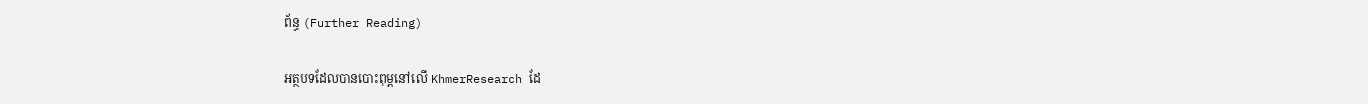ព័ន្ធ (Further Reading)

អត្ថបទដែលបានបោះពុម្ពនៅលើ KhmerResearch ដែ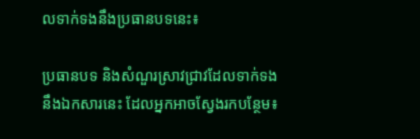លទាក់ទងនឹងប្រធានបទនេះ៖

ប្រធានបទ និងសំណួរស្រាវជ្រាវដែលទាក់ទងនឹងឯកសារនេះ ដែលអ្នកអាចស្វែងរកបន្ថែម៖